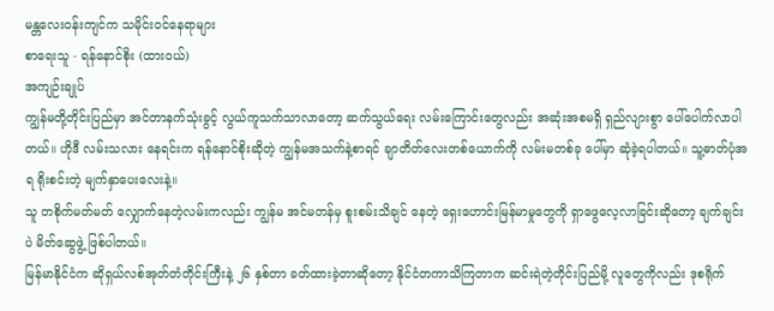မန္တလေးဝန်းကျင်က သမိုင်းဝင်နေရာများ
စာရေးသူ - ရန်နောင်စိုး (ထားဝယ်)
အကျဉ်းချုပ်
ကျွန်မတို့တိုင်းပြည်မှာ အင်တာနက်သုံးခွင့် လွယ်ကူသက်သာလာတော့ ဆက်သွယ်ရေး လမ်းကြောင်းတွေလည်း အဆုံးအစမရှိ ရှည်လျားစွာ ပေါ်ပေါက်လာပါတယ်။ ဟိုဒီ လမ်းသလား နေရင်းက ရန်နောင်စိုးဆိုတဲ့ ကျွန်မအသက်နဲ့စာရင် ချာတိတ်လေးတစ်ယောက်ကို လမ်းမတစ်ခု ပေါ်မှာ ဆုံခဲ့ရပါတယ်။ သူ့ဓာတ်ပုံအရ ရိုးစင်းတဲ့ မျက်နှာပေးလေးနဲ့။
သူ တစိုက်မတ်မတ် လျှောက်နေတဲ့လမ်းကလည်း ကျွန်မ အင်မတန်မှ စူးစမ်းသိချင် နေတဲ့ ရှေးဟောင်းမြန်မာမှုတွေကို ရှာဖွေလေ့လာခြင်းဆိုတော့ ချက်ချင်းပဲ မိတ်ဆွေဖွဲ့ ဖြစ်ပါတယ်။
မြန်မာနိုင်ငံက ဆိုရှယ်လစ်အုတ်တံတိုင်းကြီးနဲ့ ၂၆ နှစ်တာ ခတ်ထားခဲ့တာဆိုတော့ နိုင်ငံတကာသိကြတာက ဆင်းရဲတဲ့တိုင်းပြည်မို့ လူတွေကိုလည်း ဒုစရိုက်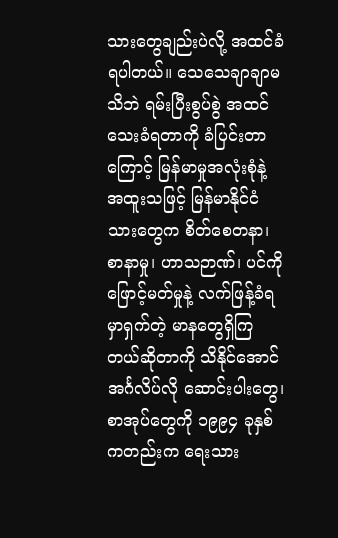သားတွေချည်းပဲလို့ အထင်ခံရပါတယ်။ သေသေချာချာမသိဘဲ ရမ်းပြီးစွပ်စွဲ အထင်သေးခံရတာကို ခံပြင်းတာ ကြောင့် မြန်မာမှုအလုံးစုံနဲ့ အထူးသဖြင့် မြန်မာနိုင်ငံသားတွေက စိတ်စေတနာ၊ စာနာမှု၊ ဟာသဉာဏ်၊ ပင်ကိုဖြောင့်မတ်မှုနဲ့ လက်ဖြန့်ခံရမှာရှက်တဲ့ မာနတွေရှိကြတယ်ဆိုတာကို သိနိုင်အောင် အင်္ဂလိပ်လို ဆောင်းပါးတွေ၊ စာအုပ်တွေကို ၁၉၉၄ ခုနှစ်ကတည်းက ရေးသား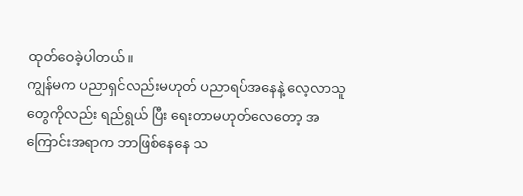ထုတ်ဝေခဲ့ပါတယ်။
ကျွန်မက ပညာရှင်လည်းမဟုတ် ပညာရပ်အနေနဲ့ လေ့လာသူတွေကိုလည်း ရည်ရွယ် ပြီး ရေးတာမဟုတ်လေတော့ အကြောင်းအရာက ဘာဖြစ်နေနေ သ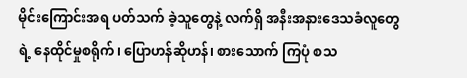မိုင်းကြောင်းအရ ပတ်သက် ခဲ့သူတွေနဲ့ လက်ရှိ အနီးအနားဒေသခံလူတွေရဲ့ နေထိုင်မှုစရိုက်၊ ပြောဟန်ဆိုဟန်၊ စားသောက် ကြပုံ စသ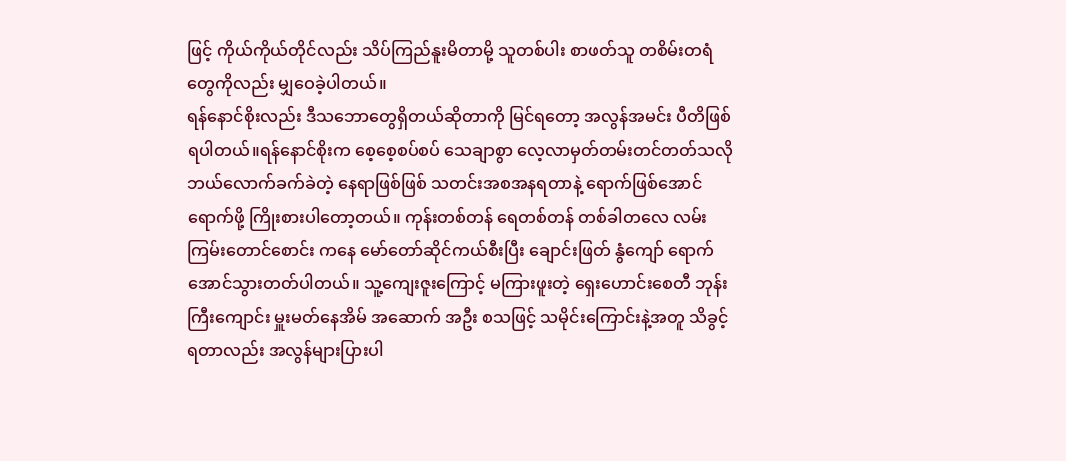ဖြင့် ကိုယ်ကိုယ်တိုင်လည်း သိပ်ကြည်နူးမိတာမို့ သူတစ်ပါး စာဖတ်သူ တစိမ်းတရံ တွေကိုလည်း မျှဝေခဲ့ပါတယ်။
ရန်နောင်စိုးလည်း ဒီသဘောတွေရှိတယ်ဆိုတာကို မြင်ရတော့ အလွန်အမင်း ပီတိဖြစ်ရပါတယ်။ရန်နောင်စိုးက စေ့စေ့စပ်စပ် သေချာစွာ လေ့လာမှတ်တမ်းတင်တတ်သလို ဘယ်လောက်ခက်ခဲတဲ့ နေရာဖြစ်ဖြစ် သတင်းအစအနရတာနဲ့ ရောက်ဖြစ်အောင် ရောက်ဖို့ ကြိုးစားပါတော့တယ်။ ကုန်းတစ်တန် ရေတစ်တန် တစ်ခါတလေ လမ်းကြမ်းတောင်စောင်း ကနေ မော်တော်ဆိုင်ကယ်စီးပြီး ချောင်းဖြတ် နွံကျော် ရောက်အောင်သွားတတ်ပါတယ်။ သူ့ကျေးဇူးကြောင့် မကြားဖူးတဲ့ ရှေးဟောင်းစေတီ ဘုန်းကြီးကျောင်း မှူးမတ်နေအိမ် အဆောက် အဦး စသဖြင့် သမိုင်းကြောင်းနဲ့အတူ သိခွင့်ရတာလည်း အလွန်များပြားပါ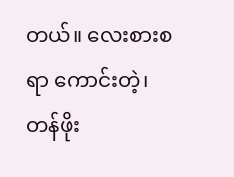တယ်။ လေးစားစရာ ကောင်းတဲ့၊ တန်ဖိုး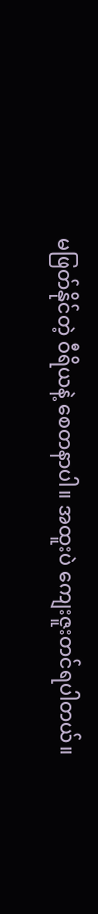မဖြတ်နိုင်တဲ့ ဝီရိယနဲ့ စေတနာပါ။ အထူးပဲ ကျေးဇူးတင်ရပါတယ်။